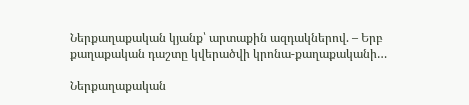Ներքաղաքական կյանք՝ արտաքին ազդակներով. – Երբ քաղաքական դաշտը կվերածվի կրոնա-քաղաքականի…

Ներքաղաքական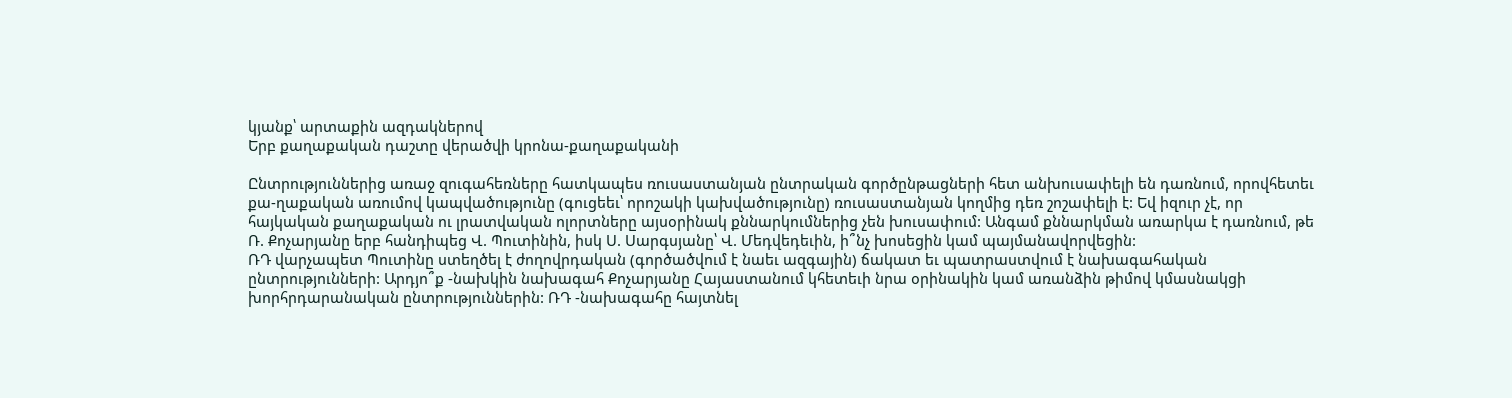կյանք՝ արտաքին ազդակներով
Երբ քաղաքական դաշտը վերածվի կրոնա-քաղաքականի

Ընտրություններից առաջ զուգահեռները հատկապես ռուսաստանյան ընտրական գործընթացների հետ անխուսափելի են դառնում, որովհետեւ քա-ղաքական առումով կապվածությունը (գուցեեւ՝ որոշակի կախվածությունը) ռուսաստանյան կողմից դեռ շոշափելի է: Եվ իզուր չէ, որ հայկական քաղաքական ու լրատվական ոլորտները այսօրինակ քննարկումներից չեն խուսափում: Անգամ քննարկման առարկա է դառնում, թե Ռ. Քոչարյանը երբ հանդիպեց Վ. Պուտինին, իսկ Ս. Սարգսյանը՝ Վ. Մեդվեդեւին, ի՞նչ խոսեցին կամ պայմանավորվեցին:
ՌԴ վարչապետ Պուտինը ստեղծել է ժողովրդական (գործածվում է նաեւ ազգային) ճակատ եւ պատրաստվում է նախագահական ընտրությունների: Արդյո՞ք -նախկին նախագահ Քոչարյանը Հայաստանում կհետեւի նրա օրինակին կամ առանձին թիմով կմասնակցի խորհրդարանական ընտրություններին: ՌԴ -նախագահը հայտնել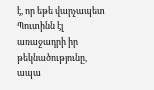է, որ եթե վարչապետ Պուտինն էլ առաջադրի իր թեկնածությունը, ապա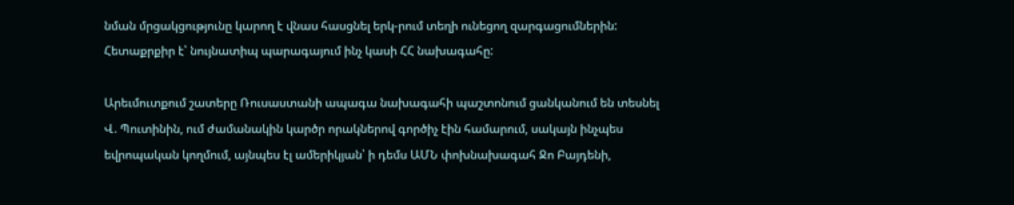նման մրցակցությունը կարող է վնաս հասցնել երկ-րում տեղի ունեցող զարգացումներին: Հետաքրքիր է՝ նույնատիպ պարագայում ինչ կասի ՀՀ նախագահը:

Արեւմուտքում շատերը Ռուսաստանի ապագա նախագահի պաշտոնում ցանկանում են տեսնել Վ. Պուտինին, ում ժամանակին կարծր որակներով գործիչ էին համարում, սակայն ինչպես եվրոպական կողմում, այնպես էլ ամերիկյան՝ ի դեմս ԱՄՆ փոխնախագահ Ջո Բայդենի,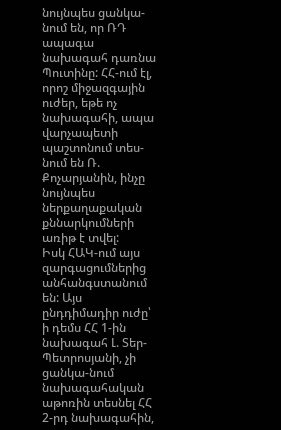նույնպես ցանկա-նում են, որ ՌԴ ապագա նախագահ դառնա Պուտինը: ՀՀ-ում էլ, որոշ միջազգային ուժեր, եթե ոչ նախագահի, ապա վարչապետի պաշտոնում տես-նում են Ռ. Քոչարյանին, ինչը նույնպես ներքաղաքական քննարկումների առիթ է տվել:
Իսկ ՀԱԿ-ում այս զարգացումներից անհանգստանում են: Այս ընդդիմադիր ուժը՝ ի դեմս ՀՀ 1-ին նախագահ Լ. Տեր-Պետրոսյանի, չի ցանկա-նում նախագահական աթոռին տեսնել ՀՀ 2-րդ նախագահին,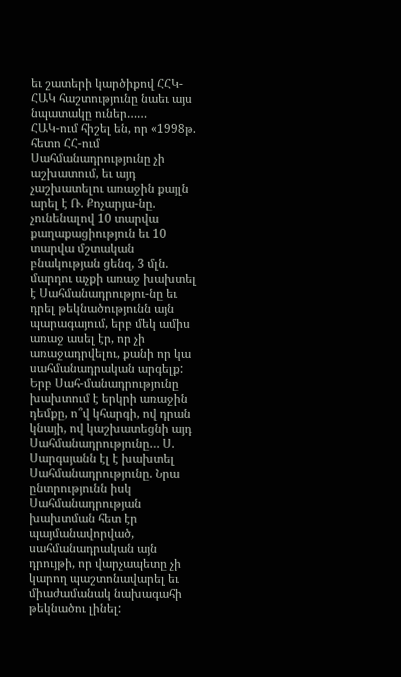եւ շատերի կարծիքով ՀՀԿ-ՀԱԿ հաշտությունը նաեւ այս նպատակը ուներ……
ՀԱԿ-ում հիշել են, որ «1998թ. հետո ՀՀ-ում Սահմանադրությունը չի աշխատում, եւ այդ չաշխատելու առաջին քայլն արել է Ռ. Քոչարյա-նը. չունենալով 10 տարվա քաղաքացիություն եւ 10 տարվա մշտական բնակության ցենզ, 3 մլն. մարդու աչքի առաջ խախտել է Սահմանադրությու-նը եւ դրել թեկնածությունն այն պարագայում, երբ մեկ ամիս առաջ ասել էր, որ չի առաջադրվելու, քանի որ կա սահմանադրական արգելք: Երբ Սահ-մանադրությունը խախտում է երկրի առաջին դեմքը, ո՞վ կհարգի, ով դրան կնայի, ով կաշխատեցնի այդ Սահմանադրությունը… Ս. Սարգսյանն էլ է խախտել Սահմանադրությունը. Նրա ընտրությունն իսկ Սահմանադրության խախտման հետ էր պայմանավորված, սահմանադրական այն դրույթի, որ վարչապետը չի կարող պաշտոնավարել եւ միաժամանակ նախագահի թեկնածու լինել: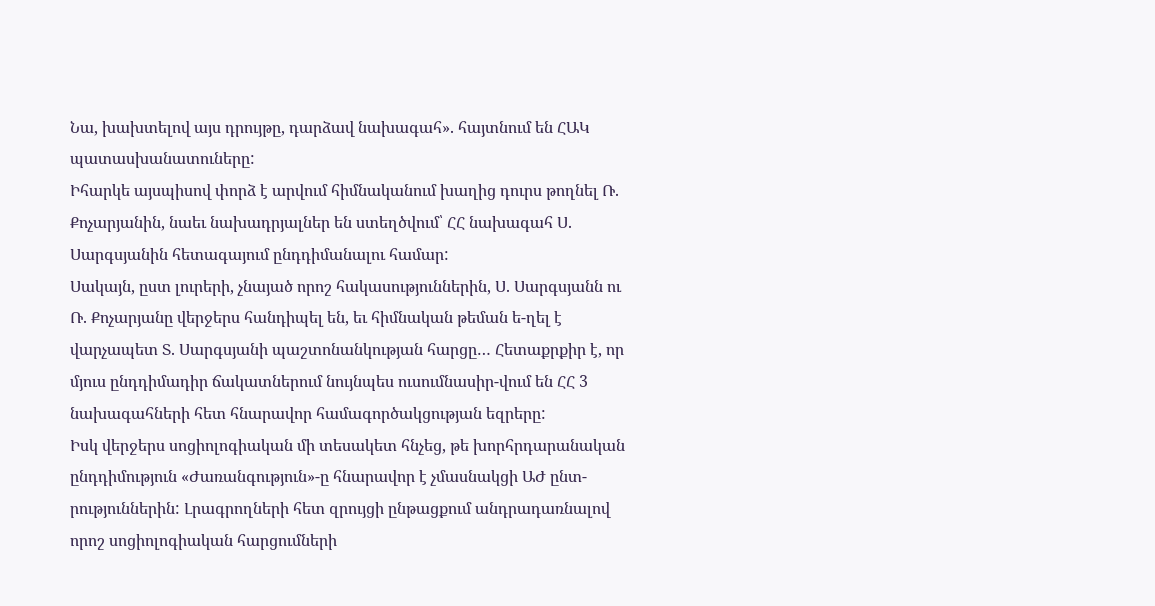Նա, խախտելով այս դրույթը, դարձավ նախագահ». հայտնում են ՀԱԿ պատասխանատուները:
Իհարկե այսպիսով փորձ է արվում հիմնականում խաղից դուրս թողնել Ռ. Քոչարյանին, նաեւ նախադրյալներ են ստեղծվում՝ ՀՀ նախագահ Ս. Սարգսյանին հետագայում ընդդիմանալու համար:
Սակայն, ըստ լուրերի, չնայած որոշ հակասություններին, Ս. Սարգսյանն ու Ռ. Քոչարյանը վերջերս հանդիպել են, եւ հիմնական թեման ե-ղել է վարչապետ Տ. Սարգսյանի պաշտոնանկության հարցը… Հետաքրքիր է, որ մյուս ընդդիմադիր ճակատներում նույնպես ուսումնասիր-վում են ՀՀ 3 նախագահների հետ հնարավոր համագործակցության եզրերը:
Իսկ վերջերս սոցիոլոգիական մի տեսակետ հնչեց, թե խորհրդարանական ընդդիմություն «Ժառանգություն»-ը հնարավոր է չմասնակցի ԱԺ ընտ-րություններին: Լրագրողների հետ զրույցի ընթացքում անդրադառնալով որոշ սոցիոլոգիական հարցումների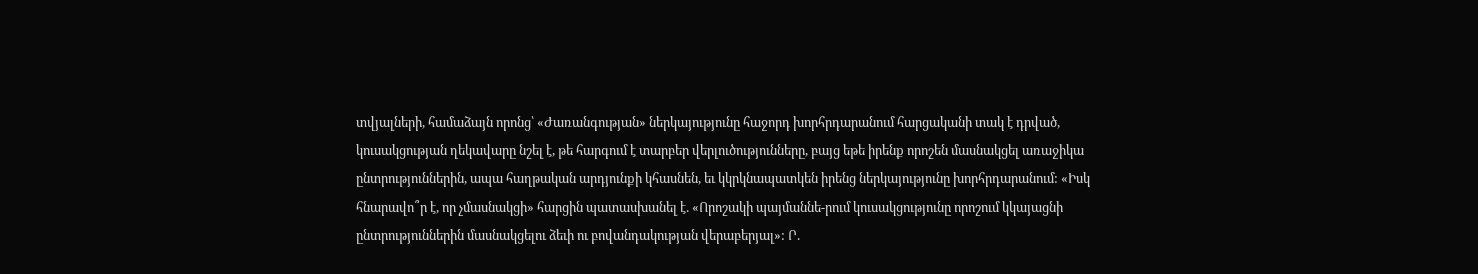տվյալների, համաձայն որոնց՝ «Ժառանգության» ներկայությունը հաջորդ խորհրդարանում հարցականի տակ է դրված, կուսակցության ղեկավարը նշել է, թե հարգում է տարբեր վերլուծությունները, բայց եթե իրենք որոշեն մասնակցել առաջիկա ընտրություններին, ապա հաղթական արդյունքի կհասնեն, եւ կկրկնապատկեն իրենց ներկայությունը խորհրդարանում: «Իսկ հնարավո՞ր է, որ չմասնակցի» հարցին պատասխանել է. «Որոշակի պայմաննե-րում կուսակցությունը որոշում կկայացնի ընտրություններին մասնակցելու ձեւի ու բովանդակության վերաբերյալ»: Ր.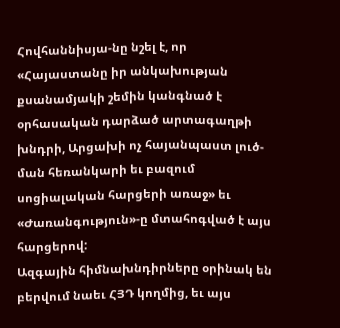Հովհաննիսյա-նը նշել է, որ «Հայաստանը իր անկախության քսանամյակի շեմին կանգնած է օրհասական դարձած արտագաղթի խնդրի, Արցախի ոչ հայանպաստ լուծ-ման հեռանկարի եւ բազում սոցիալական հարցերի առաջ» եւ «Ժառանգություն»-ը մտահոգված է այս հարցերով:
Ազգային հիմնախնդիրները օրինակ են բերվում նաեւ ՀՅԴ կողմից, եւ այս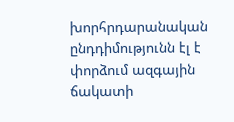խորհրդարանական ընդդիմությունն էլ է փորձում ազգային ճակատի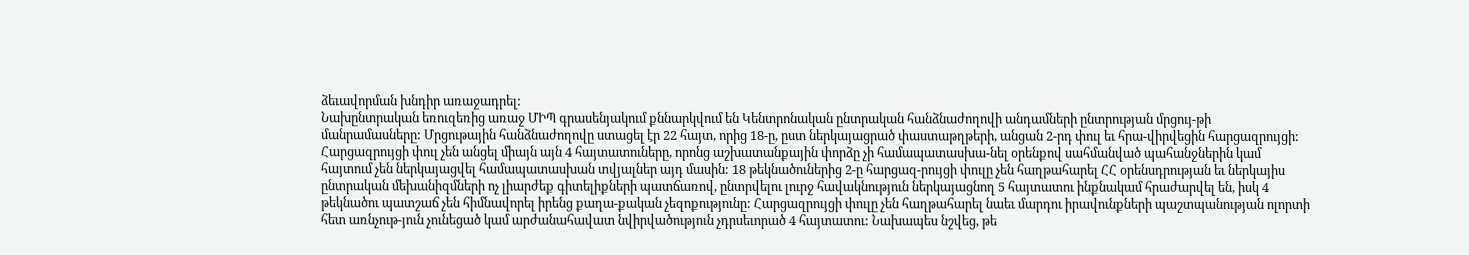ձեւավորման խնդիր առաջադրել:
Նախընտրական եռուզեռից առաջ ՄԻՊ գրասենյակում քննարկվում են Կենտրոնական ընտրական հանձնաժողովի անդամների ընտրության մրցույ-թի մանրամասները: Մրցութային հանձնաժողովը ստացել էր 22 հայտ, որից 18-ը, ըստ ներկայացրած փաստաթղթերի, անցան 2-րդ փուլ եւ հրա-վիրվեցին հարցազրույցի: Հարցազրույցի փուլ չեն անցել միայն այն 4 հայտատուները, որոնց աշխատանքային փորձը չի համապատասխա-նել օրենքով սահմանված պահանջներին կամ հայտում չեն ներկայացվել համապատասխան տվյալներ այդ մասին: 18 թեկնածուներից 2-ը հարցազ-րույցի փուլը չեն հաղթահարել ՀՀ օրենսդրության եւ ներկայիս ընտրական մեխանիզմների ոչ լիարժեք գիտելիքների պատճառով, ընտրվելու լուրջ հավակնություն ներկայացնող 5 հայտատու ինքնակամ հրաժարվել են, իսկ 4 թեկնածու պատշաճ չեն հիմնավորել իրենց քաղա-քական չեզոքությունը: Հարցազրույցի փուլը չեն հաղթահարել նաեւ մարդու իրավունքների պաշտպանության ոլորտի հետ առնչութ-յուն չունեցած կամ արժանահավատ նվիրվածություն չդրսեւորած 4 հայտատու: Նախապես նշվեց, թե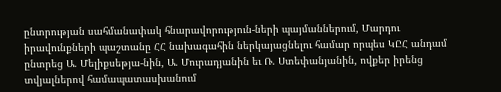ընտրության սահմանափակ հնարավորություն-ների պայմաններում, Մարդու իրավունքների պաշտանը ՀՀ նախագահին ներկայացնելու համար որպես ԿԸՀ անդամ ընտրեց Ա. Մելիքսեթյա-նին, Ա. Մուրադյանին եւ Ռ. Ստեփանյանին, ովքեր իրենց տվյալներով համապատասխանում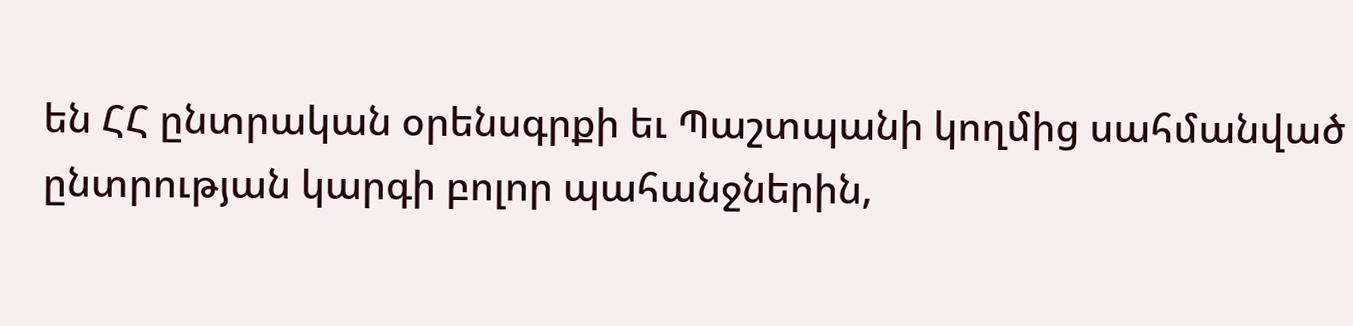են ՀՀ ընտրական օրենսգրքի եւ Պաշտպանի կողմից սահմանված ընտրության կարգի բոլոր պահանջներին,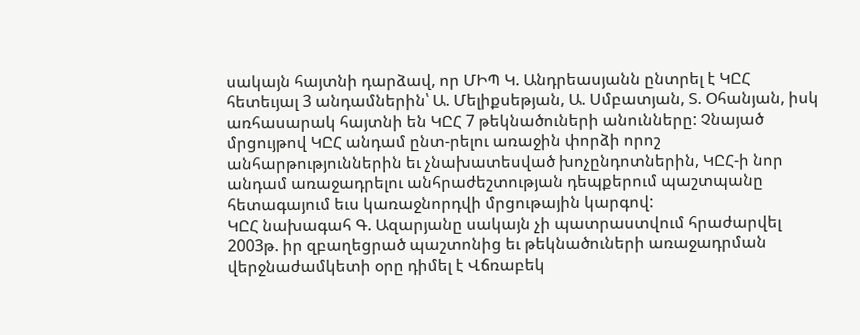սակայն հայտնի դարձավ, որ ՄԻՊ Կ. Անդրեասյանն ընտրել է ԿԸՀ հետեւյալ 3 անդամներին՝ Ա. Մելիքսեթյան, Ա. Սմբատյան, Տ. Օհանյան, իսկ առհասարակ հայտնի են ԿԸՀ 7 թեկնածուների անունները: Չնայած մրցույթով ԿԸՀ անդամ ընտ-րելու առաջին փորձի որոշ անհարթություններին եւ չնախատեսված խոչընդոտներին, ԿԸՀ-ի նոր անդամ առաջադրելու անհրաժեշտության դեպքերում պաշտպանը հետագայում եւս կառաջնորդվի մրցութային կարգով:
ԿԸՀ նախագահ Գ. Ազարյանը սակայն չի պատրաստվում հրաժարվել 2003թ. իր զբաղեցրած պաշտոնից եւ թեկնածուների առաջադրման վերջնաժամկետի օրը դիմել է Վճռաբեկ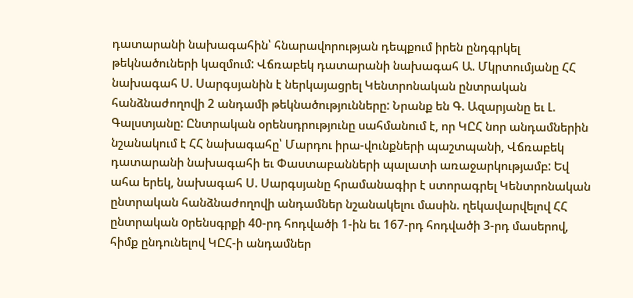դատարանի նախագահին՝ հնարավորության դեպքում իրեն ընդգրկել թեկնածուների կազմում: Վճռաբեկ դատարանի նախագահ Ա. Մկրտումյանը ՀՀ նախագահ Ս. Սարգսյանին է ներկայացրել Կենտրոնական ընտրական հանձնաժողովի 2 անդամի թեկնածությունները: Նրանք են Գ. Ազարյանը եւ Լ. Գալստյանը: Ընտրական օրենսդրությունը սահմանում է, որ ԿԸՀ նոր անդամներին նշանակում է ՀՀ նախագահը՝ Մարդու իրա-վունքների պաշտպանի, Վճռաբեկ դատարանի նախագահի եւ Փաստաբանների պալատի առաջարկությամբ: Եվ ահա երեկ, նախագահ Ս. Սարգսյանը հրամանագիր է ստորագրել Կենտրոնական ընտրական հանձնաժողովի անդամներ նշանակելու մասին. ղեկավարվելով ՀՀ ընտրական oրենսգրքի 40-րդ հոդվածի 1-ին եւ 167-րդ հոդվածի 3-րդ մասերով, հիմք ընդունելով ԿԸՀ-ի անդամներ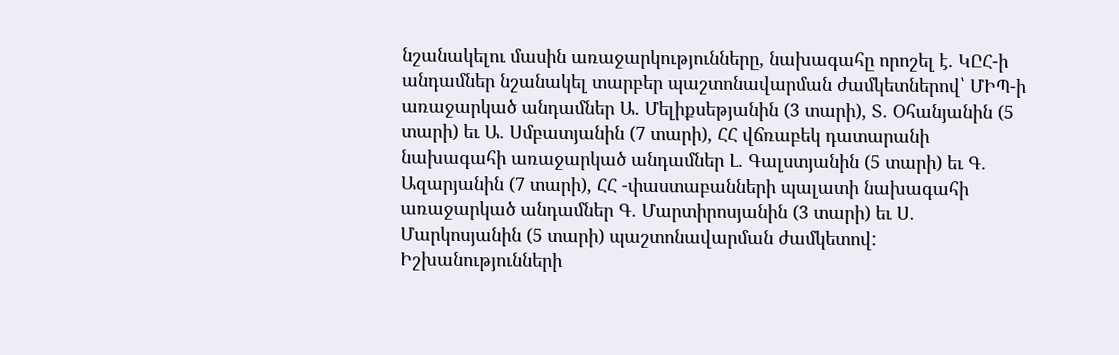նշանակելու մասին առաջարկությունները, նախագահը որոշել է. ԿԸՀ-ի անդամներ նշանակել տարբեր պաշտոնավարման ժամկետներով՝ ՄԻՊ-ի առաջարկած անդամներ Ա. Մելիքսեթյանին (3 տարի), Տ. Օհանյանին (5 տարի) եւ Ա. Սմբատյանին (7 տարի), ՀՀ վճռաբեկ դատարանի նախագահի առաջարկած անդամներ Լ. Գալստյանին (5 տարի) եւ Գ. Ազարյանին (7 տարի), ՀՀ -փաստաբանների պալատի նախագահի առաջարկած անդամներ Գ. Մարտիրոսյանին (3 տարի) եւ Ս. Մարկոսյանին (5 տարի) պաշտոնավարման ժամկետով:
Իշխանությունների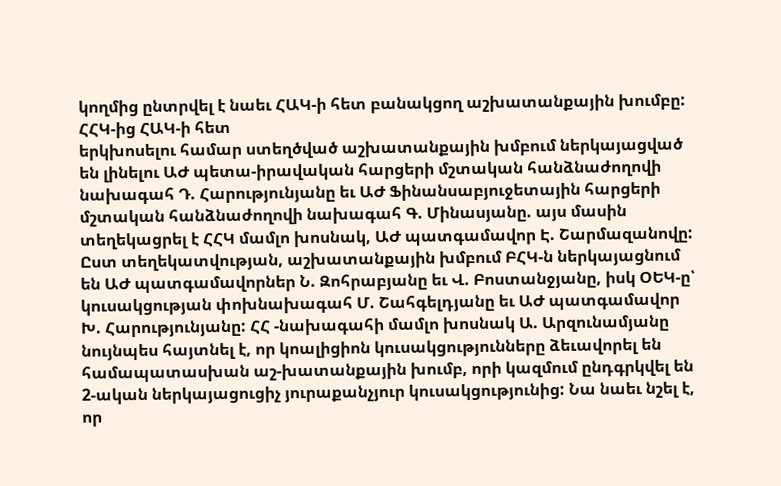կողմից ընտրվել է նաեւ ՀԱԿ-ի հետ բանակցող աշխատանքային խումբը: ՀՀԿ-ից ՀԱԿ-ի հետ
երկխոսելու համար ստեղծված աշխատանքային խմբում ներկայացված են լինելու ԱԺ պետա-իրավական հարցերի մշտական հանձնաժողովի նախագահ Դ. Հարությունյանը եւ ԱԺ Ֆինանսաբյուջետային հարցերի մշտական հանձնաժողովի նախագահ Գ. Մինասյանը. այս մասին տեղեկացրել է ՀՀԿ մամլո խոսնակ, ԱԺ պատգամավոր Է. Շարմազանովը: Ըստ տեղեկատվության, աշխատանքային խմբում ԲՀԿ-ն ներկայացնում են ԱԺ պատգամավորներ Ն. Զոհրաբյանը եւ Վ. Բոստանջյանը, իսկ ՕԵԿ-ը՝ կուսակցության փոխնախագահ Մ. Շահգելդյանը եւ ԱԺ պատգամավոր Խ. Հարությունյանը: ՀՀ -նախագահի մամլո խոսնակ Ա. Արզունամյանը նույնպես հայտնել է, որ կոալիցիոն կուսակցությունները ձեւավորել են համապատասխան աշ-խատանքային խումբ, որի կազմում ընդգրկվել են 2-ական ներկայացուցիչ յուրաքանչյուր կուսակցությունից: Նա նաեւ նշել է, որ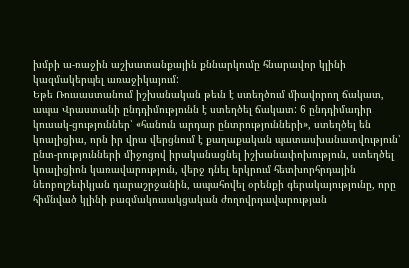խմբի ա-ռաջին աշխատանքային քննարկումը հնարավոր կլինի կազմակերպել առաջիկայում:
Եթե Ռուսաստանում իշխանական թեւն է ստեղծում միավորող ճակատ, ապա Վրաստանի ընդդիմությունն է ստեղծել ճակատ: 6 ընդդիմադիր կուսակ-ցություններ՝ «հանուն արդար ընտրությունների», ստեղծել են կոալիցիա, որն իր վրա վերցնում է քաղաքական պատասխանատվություն՝ ընտ-րությունների միջոցով իրականացնել իշխանափոխություն, ստեղծել կոալիցիոն կառավարություն, վերջ դնել երկրում հետխորհրդային նեոբոլշեւիկյան դարաշրջանին, ապահովել օրենքի գերակայությունը, որը հիմնված կլինի բազմակուսակցական ժողովրդավարության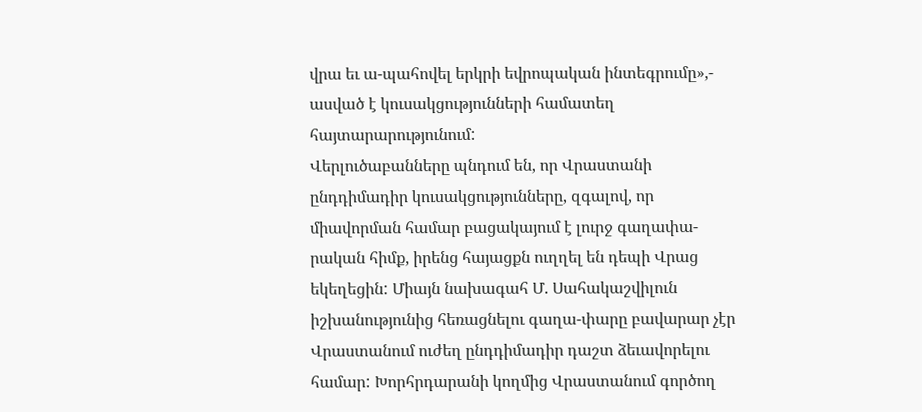վրա եւ ա-պահովել երկրի եվրոպական ինտեգրումը»,- ասված է կուսակցությունների համատեղ հայտարարությունում:
Վերլուծաբանները պնդում են, որ Վրաստանի ընդդիմադիր կուսակցությունները, զգալով, որ միավորման համար բացակայում է լուրջ գաղափա-րական հիմք, իրենց հայացքն ուղղել են դեպի Վրաց եկեղեցին: Միայն նախագահ Մ. Սահակաշվիլուն իշխանությունից հեռացնելու գաղա-փարը բավարար չէր Վրաստանում ուժեղ ընդդիմադիր դաշտ ձեւավորելու համար: Խորհրդարանի կողմից Վրաստանում գործող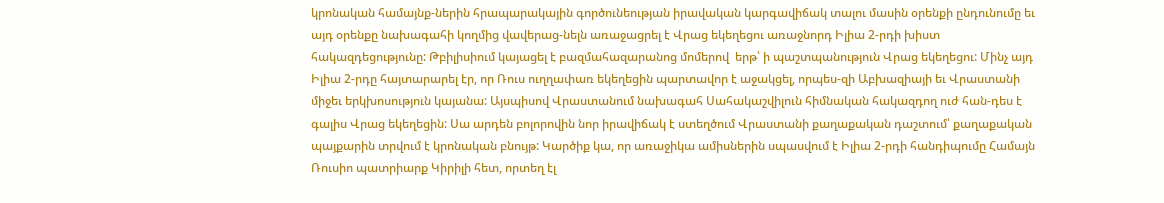կրոնական համայնք-ներին հրապարակային գործունեության իրավական կարգավիճակ տալու մասին օրենքի ընդունումը եւ այդ օրենքը նախագահի կողմից վավերաց-նելն առաջացրել է Վրաց եկեղեցու առաջնորդ Իլիա 2-րդի խիստ հակազդեցությունը: Թբիլիսիում կայացել է բազմահազարանոց մոմերով  երթ՝ ի պաշտպանություն Վրաց եկեղեցու: Մինչ այդ Իլիա 2-րդը հայտարարել էր, որ Ռուս ուղղափառ եկեղեցին պարտավոր է աջակցել, որպես-զի Աբխազիայի եւ Վրաստանի միջեւ երկխոսություն կայանա: Այսպիսով Վրաստանում նախագահ Սահակաշվիլուն հիմնական հակազդող ուժ հան-դես է գալիս Վրաց եկեղեցին: Սա արդեն բոլորովին նոր իրավիճակ է ստեղծում Վրաստանի քաղաքական դաշտում՝ քաղաքական պայքարին տրվում է կրոնական բնույթ: Կարծիք կա, որ առաջիկա ամիսներին սպասվում է Իլիա 2-րդի հանդիպումը Համայն Ռուսիո պատրիարք Կիրիլի հետ, որտեղ էլ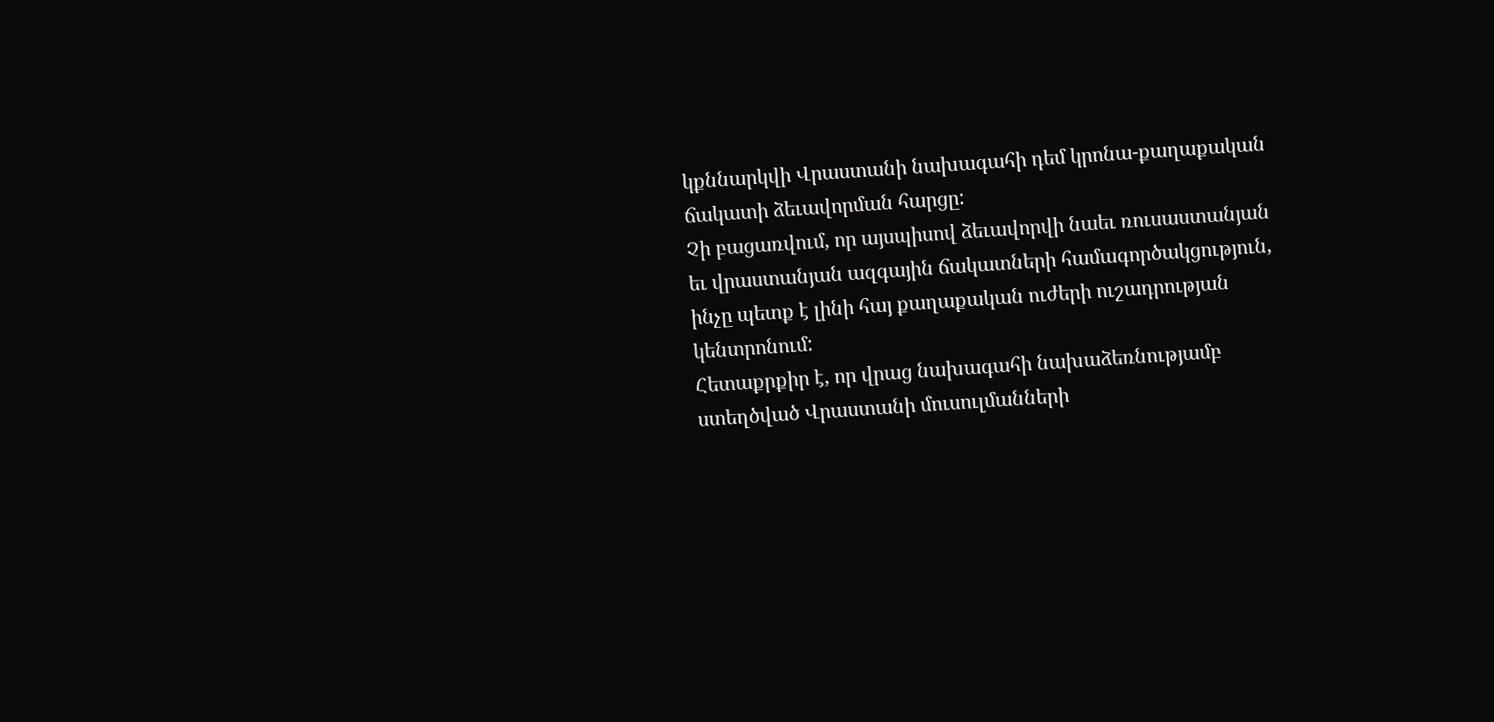կքննարկվի Վրաստանի նախագահի դեմ կրոնա-քաղաքական ճակատի ձեւավորման հարցը:
Չի բացառվում, որ այսպիսով ձեւավորվի նաեւ ռուսաստանյան եւ վրաստանյան ազգային ճակատների համագործակցություն, ինչը պետք է լինի հայ քաղաքական ուժերի ուշադրության կենտրոնում:
Հետաքրքիր է, որ վրաց նախագահի նախաձեռնությամբ ստեղծված Վրաստանի մուսուլմանների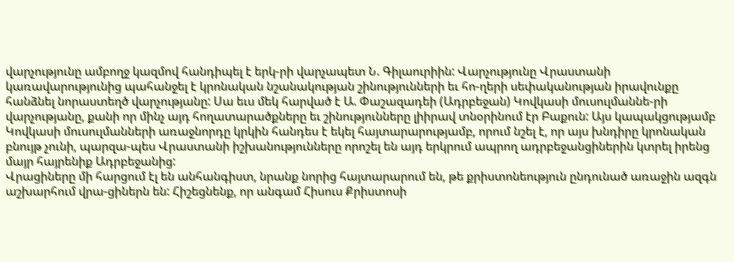վարչությունը ամբողջ կազմով հանդիպել է երկ-րի վարչապետ Ն. Գիլաուրիին: Վարչությունը Վրաստանի կառավարությունից պահանջել է կրոնական նշանակության շինությունների եւ հո-ղերի սեփականության իրավունքը հանձնել նորաստեղծ վարչությանը: Սա եւս մեկ հարված է Ա. Փաշազադեի (Ադրբեջան) Կովկասի մուսուլմաննե-րի վարչությանը, քանի որ մինչ այդ հողատարածքները եւ շինությունները լիիրավ տնօրինում էր Բաքուն: Այս կապակցությամբ Կովկասի մուսուլմանների առաջնորդը կրկին հանդես է եկել հայտարարությամբ, որում նշել է, որ այս խնդիրը կրոնական բնույթ չունի, պարզա-պես Վրաստանի իշխանությունները որոշել են այդ երկրում ապրող ադրբեջանցիներին կտրել իրենց մայր հայրենիք Ադրբեջանից:
Վրացիները մի հարցում էլ են անհանգիստ, նրանք նորից հայտարարում են, թե քրիստոնեություն ընդունած առաջին ազգն աշխարհում վրա-ցիներն են: Հիշեցնենք, որ անգամ Հիսուս Քրիստոսի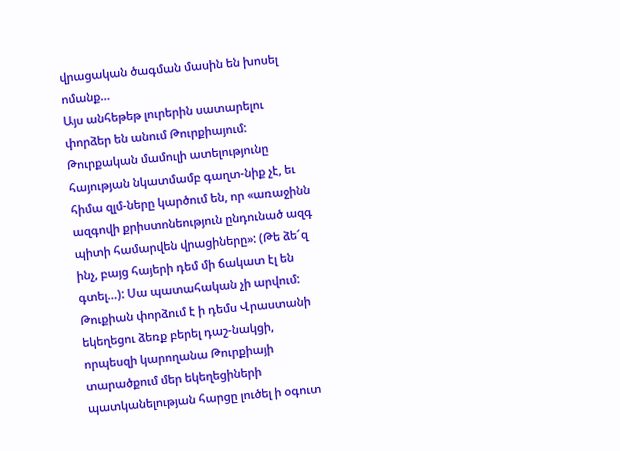վրացական ծագման մասին են խոսել ոմանք…
Այս անհեթեթ լուրերին սատարելու փորձեր են անում Թուրքիայում: Թուրքական մամուլի ատելությունը հայության նկատմամբ գաղտ-նիք չէ, եւ հիմա զլմ-ները կարծում են, որ «առաջինն ազգովի քրիստոնեություն ընդունած ազգ պիտի համարվեն վրացիները»: (Թե ձե՜զ ինչ, բայց հայերի դեմ մի ճակատ էլ են գտել…): Սա պատահական չի արվում: Թուքիան փորձում է ի դեմս Վրաստանի եկեղեցու ձեռք բերել դաշ-նակցի, որպեսզի կարողանա Թուրքիայի տարածքում մեր եկեղեցիների պատկանելության հարցը լուծել ի օգուտ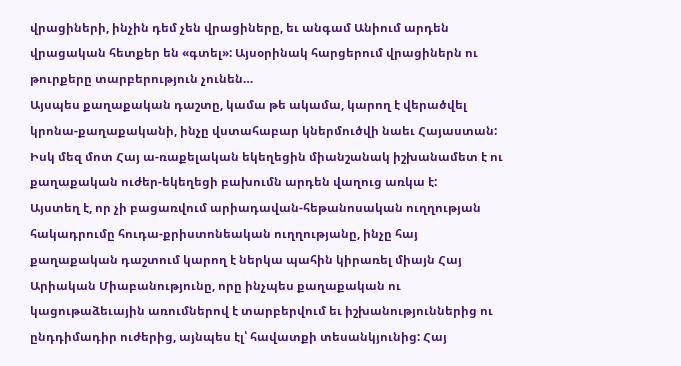վրացիների, ինչին դեմ չեն վրացիները, եւ անգամ Անիում արդեն վրացական հետքեր են «գտել»: Այսօրինակ հարցերում վրացիներն ու թուրքերը տարբերություն չունեն…
Այսպես քաղաքական դաշտը, կամա թե ակամա, կարող է վերածվել կրոնա-քաղաքականի, ինչը վստահաբար կներմուծվի նաեւ Հայաստան: Իսկ մեզ մոտ Հայ ա-ռաքելական եկեղեցին միանշանակ իշխանամետ է ու քաղաքական ուժեր-եկեղեցի բախումն արդեն վաղուց առկա է:
Այստեղ է, որ չի բացառվում արիադավան-հեթանոսական ուղղության հակադրումը հուդա-քրիստոնեական ուղղությանը, ինչը հայ քաղաքական դաշտում կարող է ներկա պահին կիրառել միայն Հայ Արիական Միաբանությունը, որը ինչպես քաղաքական ու կացութաձեւային առումներով է տարբերվում եւ իշխանություններից ու ընդդիմադիր ուժերից, այնպես էլ՝ հավատքի տեսանկյունից: Հայ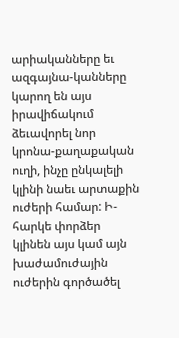արիականները եւ ազգայնա-կանները կարող են այս իրավիճակում ձեւավորել նոր կրոնա-քաղաքական ուղի, ինչը ընկալելի կլինի նաեւ արտաքին ուժերի համար: Ի-հարկե փորձեր կլինեն այս կամ այն խաժամուժային ուժերին գործածել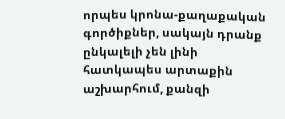որպես կրոնա-քաղաքական գործիքներ, սակայն դրանք ընկալելի չեն լինի հատկապես արտաքին աշխարհում, քանզի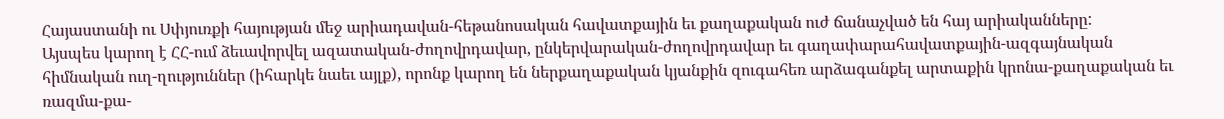Հայաստանի ու Սփյուռքի հայության մեջ արիադավան-հեթանոսական հավատքային եւ քաղաքական ուժ ճանաչված են հայ արիականները:
Այսպես կարող է ՀՀ-ում ձեւավորվել ազատական-ժողովրդավար, ընկերվարական-ժողովրդավար եւ գաղափարահավատքային-ազգայնական հիմնական ուղ-ղություններ (իհարկե նաեւ այլք), որոնք կարող են ներքաղաքական կյանքին զուգահեռ արձագանքել արտաքին կրոնա-քաղաքական եւ ռազմա-քա-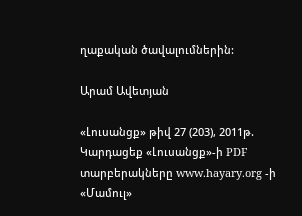ղաքական ծավալումներին:

Արամ Ավետյան

«Լուսանցք» թիվ 27 (203), 2011թ.
Կարդացեք «Լուսանցք»-ի PDF տարբերակները www.hayary.org -ի «Մամուլ»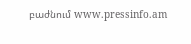բաժնում www.pressinfo.am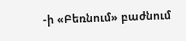-ի «Բեռնում» բաժնում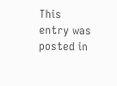This entry was posted in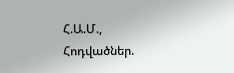Հ.Ա.Մ., Հոդվածներ.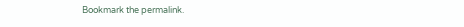Bookmark the permalink.